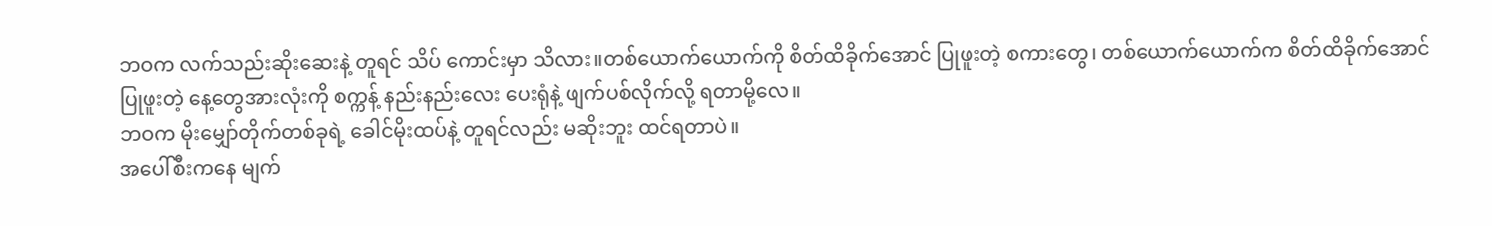ဘဝက လက်သည်းဆိုးဆေးနဲ့ တူရင် သိပ် ကောင်းမှာ သိလား။တစ်ယောက်ယောက်ကို စိတ်ထိခိုက်အောင် ပြုဖူးတဲ့ စကားတွေ၊ တစ်ယောက်ယောက်က စိတ်ထိခိုက်အောင် ပြုဖူးတဲ့ နေ့တွေအားလုံးကို စက္ကန့် နည်းနည်းလေး ပေးရုံနဲ့ ဖျက်ပစ်လိုက်လို့ ရတာမို့လေ။
ဘဝက မိုးမျှော်တိုက်တစ်ခုရဲ့ ခေါင်မိုးထပ်နဲ့ တူရင်လည်း မဆိုးဘူး ထင်ရတာပဲ။
အပေါ်စီးကနေ မျက်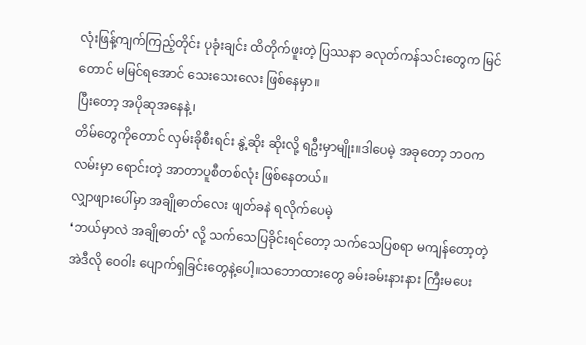လုံးဖြန့်ကျက်ကြည့်တိုင်း ပုခုံးချင်း ထိတိုက်ဖူးတဲ့ ပြဿနာ ခလုတ်ကန်သင်းတွေက မြင်တောင် မမြင်ရအောင် သေးသေးလေး ဖြစ်နေမှာ။
ပြီးတော့ အပိုဆုအနေနဲ့၊
တိမ်တွေကိုတောင် လှမ်းခိုစီးရင်း နွဲ့ဆိုး ဆိုးလို့ ရဦးမှာမျိုး။ဒါပေမဲ့ အခုတော့ ဘဝက လမ်းမှာ ရောင်းတဲ့ အာတာပူစီတစ်လုံး ဖြစ်နေတယ်။
လျှာဖျားပေါ်မှာ အချိုဓာတ်လေး ဖျတ်ခနဲ ရလိုက်ပေမဲ့
❛ဘယ်မှာလဲ အချိုဓာတ်❜ လို့ သက်သေပြခိုင်းရင်တော့ သက်သေပြစရာ မကျန်တော့တဲ့ အဲဒီလို ဝေဝါး ပျောက်ရှခြင်းတွေနဲ့ပေါ့။သဘောထားတွေ ခမ်းခမ်းနားနား ကြီးမပေး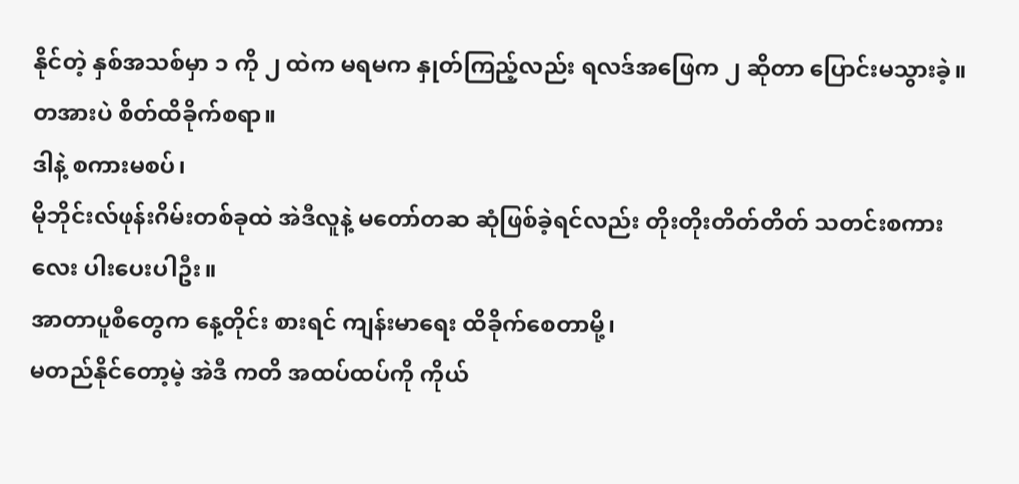နိုင်တဲ့ နှစ်အသစ်မှာ ၁ ကို ၂ ထဲက မရမက နှုတ်ကြည့်လည်း ရလဒ်အဖြေက ၂ ဆိုတာ ပြောင်းမသွားခဲ့။ တအားပဲ စိတ်ထိခိုက်စရာ။
ဒါနဲ့ စကားမစပ်၊
မိုဘိုင်းလ်ဖုန်းဂိမ်းတစ်ခုထဲ အဲဒီလူနဲ့ မတော်တဆ ဆုံဖြစ်ခဲ့ရင်လည်း တိုးတိုးတိတ်တိတ် သတင်းစကားလေး ပါးပေးပါဦး။
အာတာပူစီတွေက နေ့တိုင်း စားရင် ကျန်းမာရေး ထိခိုက်စေတာမို့၊
မတည်နိုင်တော့မဲ့ အဲဒီ ကတိ အထပ်ထပ်ကို ကိုယ်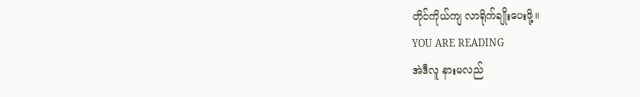တိုင်ကိုယ်ကျ လာရိုက်ချိုးပေးဖို့။
YOU ARE READING
အဲဒီလူ နားမလည်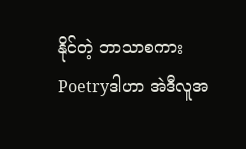နိုင်တဲ့ ဘာသာစကား
Poetryဒါဟာ အဲဒီလူအ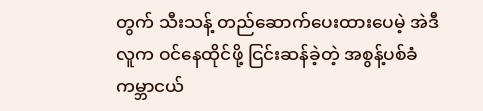တွက် သီးသန့် တည်ဆောက်ပေးထားပေမဲ့ အဲဒီလူက ဝင်နေထိုင်ဖို့ ငြင်းဆန်ခဲ့တဲ့ အစွန့်ပစ်ခံ ကမ္ဘာငယ်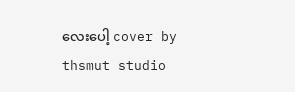လေးပေါ့ cover by thsmut studio